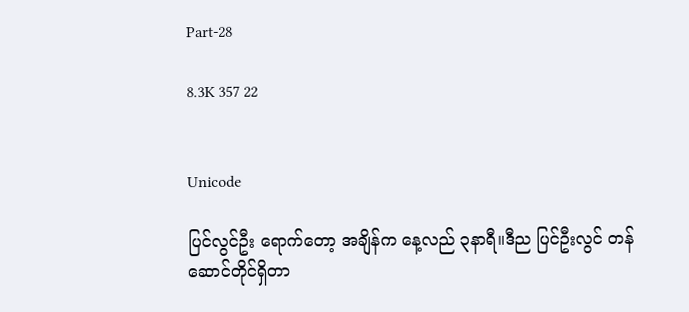Part-28

8.3K 357 22


Unicode

ပြင်လွင်ဦး ရောက်တော့ အချိန်က နေ့လည် ၃နာရီ။ဒီည ပြင်ဦးလွင် တန်ဆောင်တိုင်ရှိတာ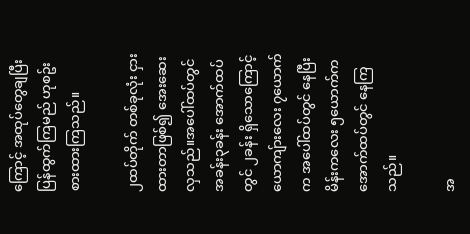ကြောင့် အထုပ်တွေချပြီး ပြန်ထွက်ကြမည် ဟုစဥ်းစားထားကြသည်။

၂ထပ်တိုက် တစ်ခုလုံး ငှားထားတာဖြစ်၍ အေးဆေးလှသည်။အပေါ်ထပ်တွင် အခန်း၃ခန်း အောက်ထပ်တွင် ၂ခန်း ရှိသောကြောင့် ယောကျ်ားလေး ၇ယောက်က အပေါ်ထပ်တွင် နေပြီး မိန်းကလေး ၅ယောက်က အောက်ထပ်တွင် နေကြသည်။

အ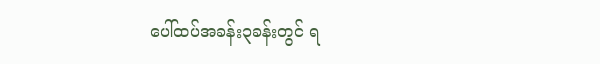ပေါ်ထပ်အခန်း၃ခန်းတွင် ရ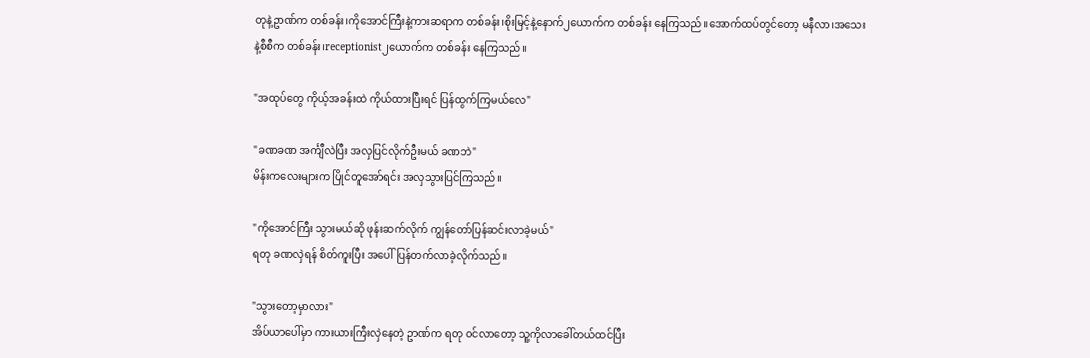တုနဲ့ဥာဏ်က တစ်ခန်း၊ကိုအောင်ကြီးနဲ့ကားဆရာက တစ်ခန်း၊စိုးမြင့်နဲ့နောက်၂ယောက်က တစ်ခန်း နေကြသည်။အောက်ထပ်တွင်တော့ မနီလာ၊အသေးနဲ့စီစီက တစ်ခန်း၊receptionist၂ယောက်က တစ်ခန်း နေကြသည်။

"အထုပ်တွေ ကိုယ့်အခန်းထဲ ကိုယ်ထားပြီးရင် ပြန်ထွက်ကြမယ်လေ"

"ခဏခဏ အင်္ကျီလဲပြီး အလှပြင်လိုက်ဦးမယ် ခဏဘဲ"
မိန်းကလေးများက ပြိုင်တူအော်ရင်း အလှသွားပြင်ကြသည်။

"ကိုအောင်ကြီး သွားမယ်ဆို ဖုန်းဆက်လိုက် ကျွန်တော်ပြန်ဆင်းလာခဲ့မယ်"
ရတု ခဏလှဲရန် စိတ်ကူးပြီး အပေါ်ပြန်တက်လာခဲ့လိုက်သည်။

"သွားတော့မှာလား"
အိပ်ယာပေါ်မှာ ကားယားကြီးလှဲနေတဲ့ ဥာဏ်က ရတု ၀င်လာတော့ သူ့ကိုလာခေါ်တယ်ထင်ပြီး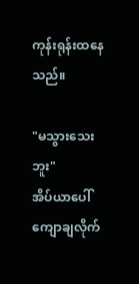ကုန်းရုန်းထနေသည်။

"မသွားသေးဘူး"
အိပ်ယာပေါ်ကျောချလိုက်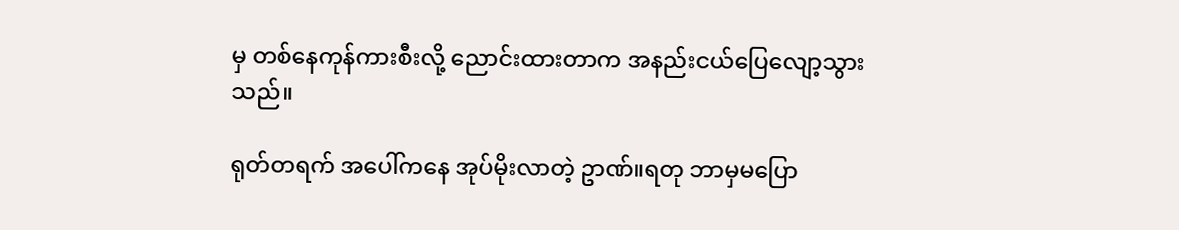မှ တစ်နေကုန်ကားစီးလို့ ညောင်းထားတာက အနည်းငယ်ပြေလျော့သွားသည်။

ရုတ်တရက် အပေါ်ကနေ အုပ်မိုးလာတဲ့ ဥာဏ်။ရတု ဘာမှမပြော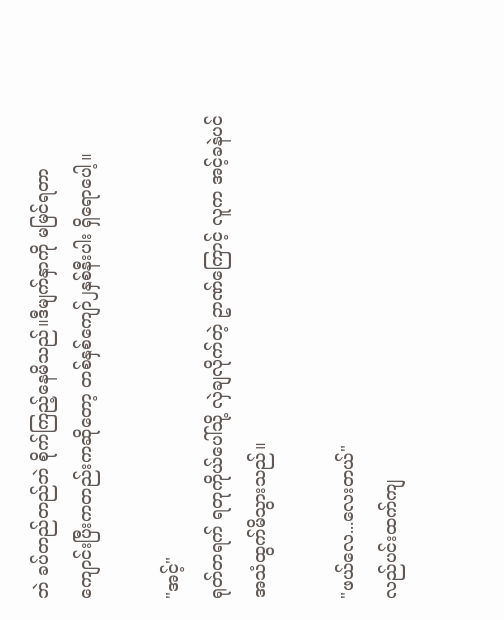ဘဲ ခပ်တည်တည်ဘဲ စိုက်ကြည့်နေမိသည်။ဒီမျက်နှာကို မမြင်ရတာ ကျောင်းပြီးကတည်းကဆိုတော့ တစ်နှစ်ကျော်၂နှစ်နီးပါး ရှိရောပေါ့။

"အင့်"
ရုတ်တရက် ရတုကိုယ်ပေါ်သို့ လှဲချလိုက်တဲ့ ဥာဏ်ကြောင့် လူက အင့်ခနဲပင်အသံထွက်မိသွားသည်။

"ဖယ်လေ...လေးတယ်"
လည်ပင်းထက်ကျ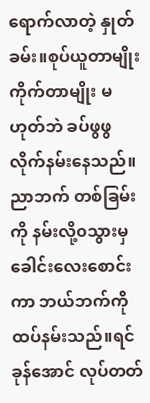ရောက်လာတဲ့ နှုတ်ခမ်း။စုပ်ယူတာမျိုး ကိုက်တာမျိုး မဟုတ်ဘဲ ခပ်ဖွဖွလိုက်နမ်းနေသည်။ညာဘက် တစ်ခြမ်းကို နမ်းလို့၀သွားမှ ခေါင်းလေးစောင်းကာ ဘယ်ဘက်ကို ထပ်နမ်းသည်။ရင်ခုန်အောင် လုပ်တတ်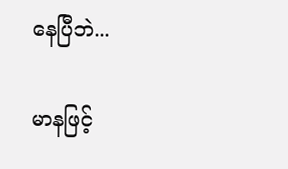နေပြီဘဲ...

မာနဖြင့်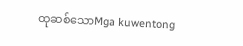ထုဆစ်သောMga kuwentong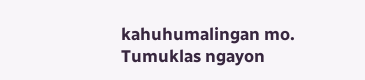kahuhumalingan mo. Tumuklas ngayon